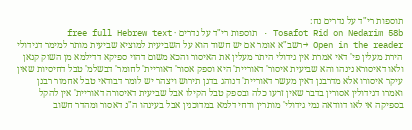תוספות רי"ד על נדרים נח:
Tosafot Rid on Nedarim 58b · תוספות רי"ד על נדרים · free full Hebrew text
Open in the reader →רשב"א אומר אם יש חשוד הוא על השביעית למוציא שביעית מותר למימר דגידולי הירת מעלין פי' דאי אמרת אין גידולי היתר מעלין את האיסור והכא משום דהוי ספיקא דדילמא מן השוק קנאן ולאו דאיסורא נינהו והא שביעית איסור' דאוריית' היא וספק אסור' דאוריית' לחומר' דבשלמ' טבל דחיסיות שאין עיקר איסורו אלא מדרבנן דאין מעשר דאוריית' דנוהג בדגן תירוש ויצהר יש לומר דבודאי טבל אחמור רבנן ואמרו דגידולין אסורין בדבר שאין זרעו כלה ובספק טבל הקילו אבל שביעית דאיסורה דאוריית' אין להקל בספיקה אי לאו דוודאה נמי גידולי' מותרין ודחי דלמא במדוכנין אבל בעינהו ה"נ דאסור ומהדר חשוב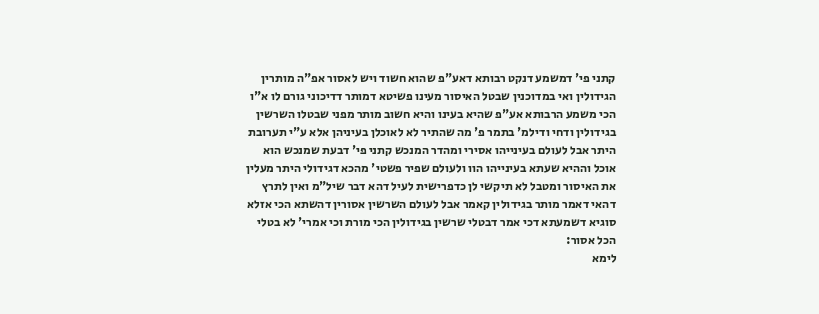קתני פי' דמשמע דנקט רבותא דאע"פ שהוא חשוד ויש לאסור אפ"ה מותרין הגידולין ואי במדוכנין שבטל האיסור מעינו פשיטא דמותר דדיכוני גורם לו א"ו הכי משמע הרבותא אע"פ שהיא בעינו והיא חשוב מותר מפני שבטלו השרשין בגידולין ודחי ודילמ' בתמר פ' מה שהתיר לא לאוכלן בעיניהן אלא ע"י תערובת היתר אבל לעולם בעינייהו אסירי ומהדר המנכש קתני פי' דבעת שמנכש הוא אוכל וההיא שעתא בעינייהו הוו ולעולם שפיר פשטי' מהכא דגידולי היתר מעלין את האיסור ומטבל לא תיקשי לן כדפרישית לעיל דהא דבר שיל"מ ואין לתרץ דהאי דאמר מותר בגידולין קאמר אבל לעולם השרשין אסורין דהשתא הכי אזלא סוגיא דשמעתא דכי אמר דבטלי שרשין בגידולין הכי מורת וכי אמרי' לא בטלי הכל אסור:
לימא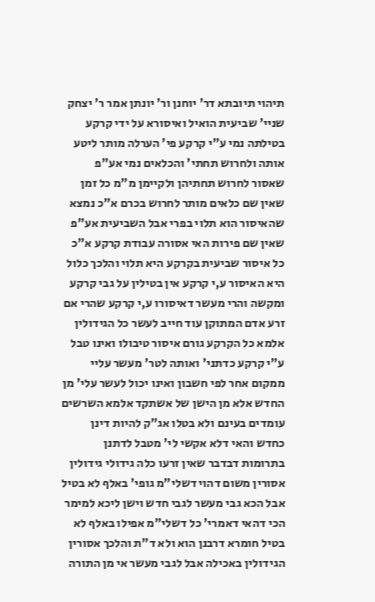תיהוי תיובתא דר' יוחנן ור' יונתן אמר ר' יצחק שניי' שביעית הואיל ואיסורא על ידי קרקע בטילתה נמי ע"י קרקע פי' הערלה מותר ליטע אותה ולחרוש תחתי' והכלאים נמי אע"פ שאסור לחרוש תחתיהן ולקיימן מ"מ כל זמן שאין שם כלאים מותר לחרוש בכרם א"כ נמצא שהאיסור הוא תלוי בפרי אבל השביעית אע"פ שאין שם פירות האי אסורה עבודת קרקע א"כ כל איסור שביעית בקרקע היא תלוי והלכך כלול היא האיסור ע,י קרקע אין בטילין על גבי קרקע ומקשה והרי מעשר דאיסורו ע,י קרקע שהרי אם זרע אדם המתוקן עוד חייב לעשר כל הגידולין אלמא כל הקרקע גורם איסור טיבולו ואינו טבל ע"י קרקע כדתני' ואותה לטר' מעשר עליי ממקום אחר לפי חשבון ואינו יכול לעשר עלי' מן החדש אלא מן הישן של אשתקד אלמא השרשים עומדים בעינם ולא בטלו אג"ק להיות דינן כחדש והאי דלא אקשי לי' מטבל לדתנן בתרומות דבדבר שאין זרעו כלה גידולי גידולין אסורין משום דהוי דשלי"מ גופי' באלף לא בטיל אבל הכא גבי מעשר לגבי חדש וישן ליכא למימר הכי דהאי דאמרי' כל דשלי"מ אפילו באלף לא בטיל חומרא דרבנן הוא ולא ד"ת והלכך אסורין הגידולין באכילה אבל לגבי מעשר אי מן התורה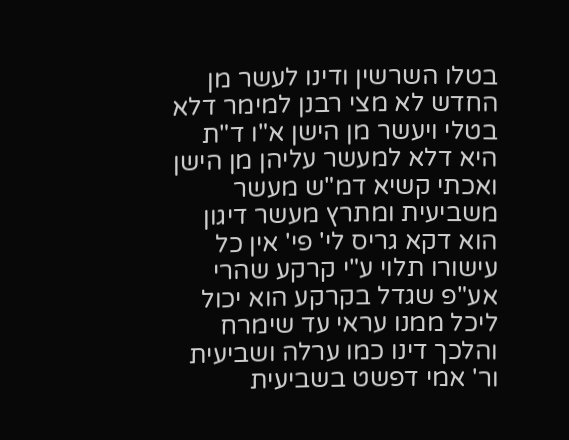בטלו השרשין ודינו לעשר מן החדש לא מצי רבנן למימר דלא בטלי ויעשר מן הישן א"ו ד"ת היא דלא למעשר עליהן מן הישן ואכתי קשיא דמ"ש מעשר משביעית ומתרץ מעשר דיגון הוא דקא גריס לי' פי' אין כל עישורו תלוי ע"י קרקע שהרי אע"פ שגדל בקרקע הוא יכול ליכל ממנו עראי עד שימרח והלכך דינו כמו ערלה ושביעית ור' אמי דפשט בשביעית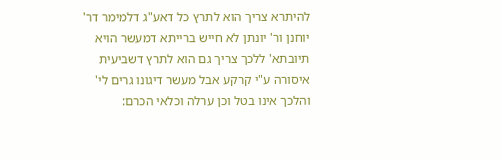להיתרא צריך הוא לתרץ כל דאע"ג דלמימר דר' יוחנן ור' יונתן לא חייש ברייתא דמעשר הויא תיובתא' ללכך צריך גם הוא לתרץ דשביעית איסורה ע"י קרקע אבל מעשר דיגונו גרים לי' והלכך אינו בטל וכן ערלה וכלאי הכרם: